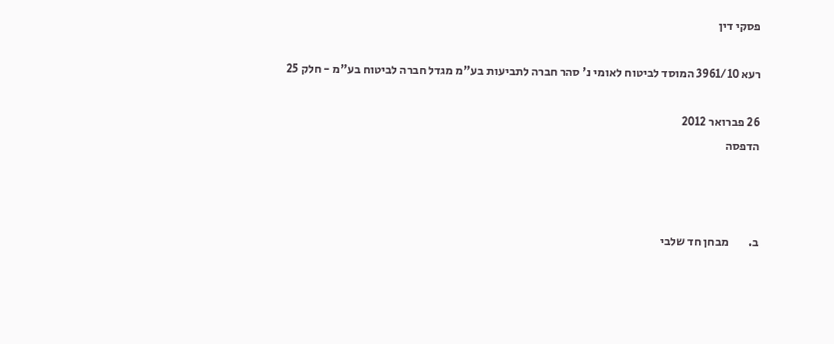פסקי דין

רעא 3961/10 המוסד לביטוח לאומי נ' סהר חברה לתביעות בע"מ מגדל חברה לביטוח בע"מ - חלק 25

26 פברואר 2012
הדפסה



ב.        מבחן חד שלבי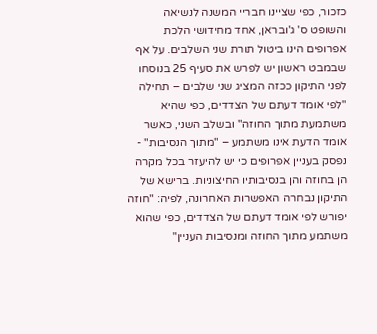כזכור, כפי שציינו חבריי המשנה לנשיאה והשופט ס' ג'ובראן, אחד מחידושי הלכת אפרופים הינו ביטול תורת שני השלבים. על אף שבמבט ראשון יש לפרש את סעיף 25 בנוסחו לפני התיקון ככזה המציג שני שלבים – תחילה "לפי אומד דעתם של הצדדים, כפי שהיא משתמעת מתוך החוזה" ובשלב השני, כאשר אומד הדעת אינו משתמע – "מתוך הנסיבות" - נפסק בעניין אפרופים כי יש להיעזר בכל מקרה הן בחוזה והן בנסיבותיו החיצוניות. ברישא של התיקון נבחרה האפשרות האחרונה, לפיה: "חוזה יפורש לפי אומד דעתם של הצדדים, כפי שהוא משתמע מתוך החוזה ומנסיבות העניין"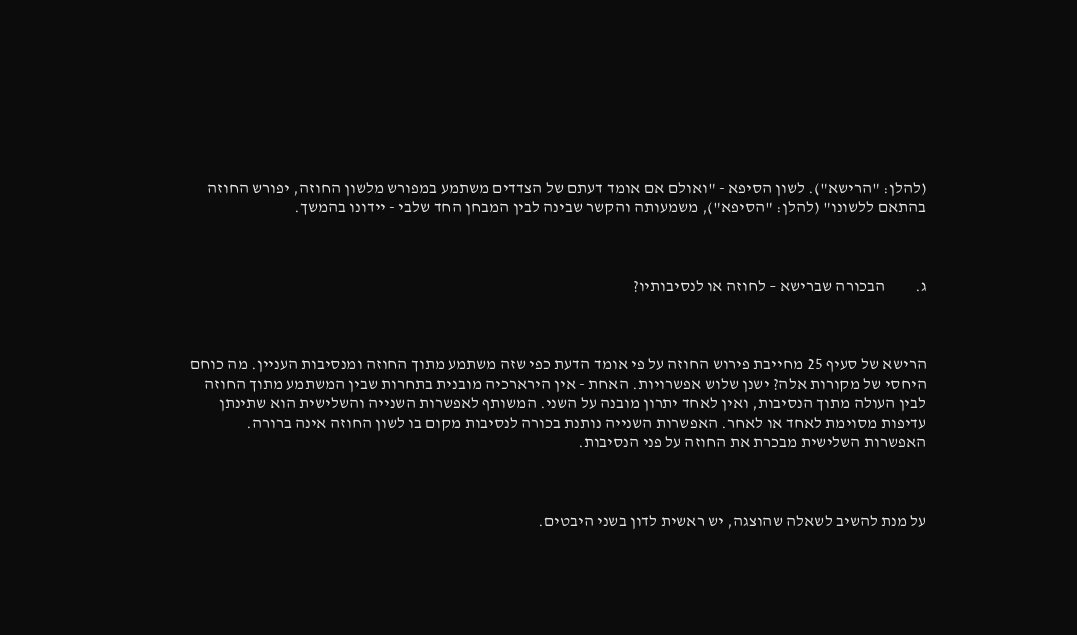(להלן: "הרישא"). לשון הסיפא - "ואולם אם אומד דעתם של הצדדים משתמע במפורש מלשון החוזה, יפורש החוזה בהתאם ללשונו" (להלן: "הסיפא"), משמעותה והקשר שבינה לבין המבחן החד שלבי - יידונו בהמשך.



ג.         הבכורה שברישא – לחוזה או לנסיבותיו?



הרישא של סעיף 25 מחייבת פירוש החוזה על פי אומד הדעת כפי שזה משתמע מתוך החוזה ומנסיבות העניין. מה כוחם היחסי של מקורות אלה? ישנן שלוש אפשרויות. האחת - אין הירארכיה מובנית בתחרות שבין המשתמע מתוך החוזה לבין העולה מתוך הנסיבות, ואין לאחד יתרון מובנה על השני. המשותף לאפשרות השנייה והשלישית הוא שתינתן עדיפות מסוימת לאחד או לאחר. האפשרות השנייה נותנת בכורה לנסיבות מקום בו לשון החוזה אינה ברורה. האפשרות השלישית מבכרת את החוזה על פני הנסיבות.



על מנת להשיב לשאלה שהוצגה, יש ראשית לדון בשני היבטים.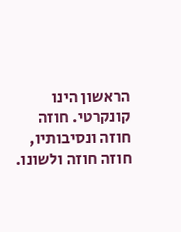הראשון הינו קונקרטי. חוזה חוזה ונסיבותיו, חוזה חוזה ולשונו.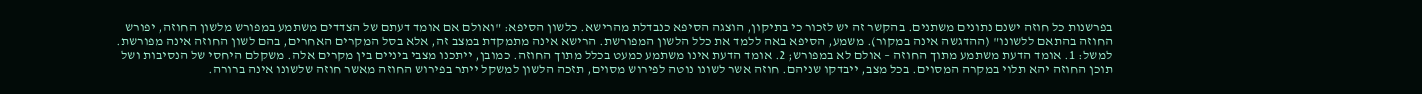בפרשנות כל חוזה ישנם נתונים משתנים. בהקשר זה יש לזכור כי בתיקון, הוצגה הסיפא כנבדלת מהרישא. כלשון הסיפא: "ואולם אם אומד דעתם של הצדדים משתמע במפורש מלשון החוזה, יפורש החוזה בהתאם ללשונו" (ההדגשה אינה במקור). משמע, הסיפא באה ללמד את כלל הלשון המפורשת. הרישא אינה מתמקדת במצב זה, אלא בסל המקרים האחרים, בהם לשון החוזה אינה מפורשת. למשל: 1. אומד הדעת משתמע מתוך החוזה – אולם לא במפורש; 2. אומד הדעת אינו משתמע כמעט בכלל מתוך החוזה. כמובן, ייתכנו מצבי ביניים בין מקרים אלה. משקלם היחסי של הנסיבות ושל תוכן החוזה יהא תלוי במקרה המסוים. בכל מצב, ייבדקו שניהם. חוזה אשר לשונו נוטה לפירוש מסוים, תזכה הלשון למשקל ייתר בפירוש החוזה מאשר חוזה שלשונו אינה ברורה.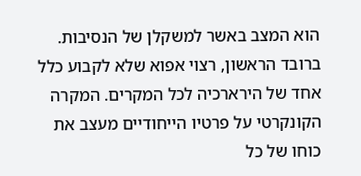הוא המצב באשר למשקלן של הנסיבות. ברובד הראשון, רצוי אפוא שלא לקבוע כלל אחד של הירארכיה לכל המקרים. המקרה הקונקרטי על פרטיו הייחודיים מעצב את כוחו של כל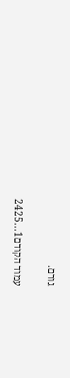גורם.

עמוד הקודם1...2425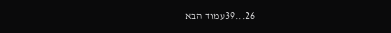26...39עמוד הבא